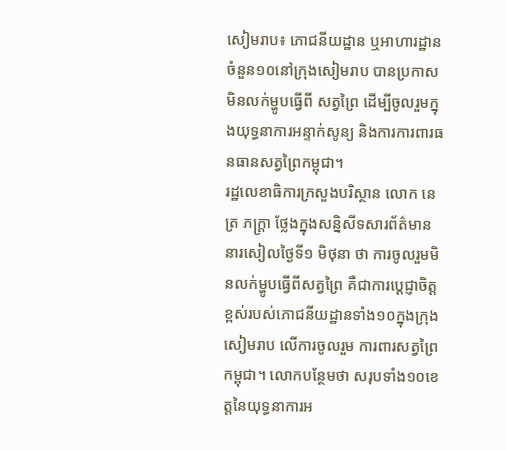សៀមរាប៖ ភោជនីយដ្ឋាន ឬអាហារដ្ឋានចំនួន១០នៅក្រុងសៀមរាប បានប្រកាសមិនលក់ម្ហូបធ្វើពី សត្វព្រៃ ដើម្បីចូលរួមក្នុងយុទ្ធនាការអន្ទាក់សូន្យ និងការការពារធនធានសត្វព្រៃកម្ពុជា។
រដ្ឋលេខាធិការក្រសួងបរិស្ថាន លោក នេត្រ ភក្រ្តា ថ្លែងក្នុងសន្និសីទសារព័ត៌មាននារសៀលថ្ងៃទី១ មិថុនា ថា ការចូលរួមមិនលក់ម្ហូបធ្វើពីសត្វព្រៃ គឺជាការប្ដេជ្ញាចិត្តខ្ពស់របស់ភោជនីយដ្ឋានទាំង១០ក្នុងក្រុងសៀមរាប លើការចូលរួម ការពារសត្វព្រៃកម្ពុជា។ លោកបន្ថែមថា សរុបទាំង១០ខេត្តនៃយុទ្ធនាការអ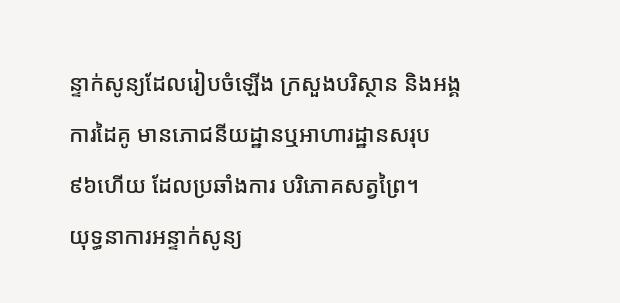ន្ទាក់សូន្យដែលរៀបចំឡើង ក្រសួងបរិស្ថាន និងអង្គការដៃគូ មានភោជនីយដ្ឋានឬអាហារដ្ឋានសរុប ៩៦ហើយ ដែលប្រឆាំងការ បរិភោគសត្វព្រៃ។
យុទ្ធនាការអន្ទាក់សូន្យ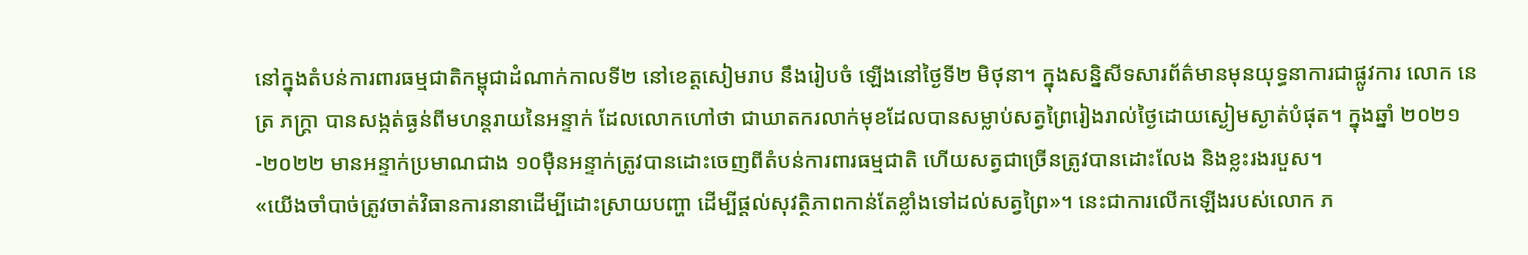នៅក្នុងតំបន់ការពារធម្មជាតិកម្ពុជាដំណាក់កាលទី២ នៅខេត្តសៀមរាប នឹងរៀបចំ ឡើងនៅថ្ងៃទី២ មិថុនា។ ក្នុងសន្និសីទសារព័ត៌មានមុនយុទ្ធនាការជាផ្លូវការ លោក នេត្រ ភក្រ្តា បានសង្កត់ធ្ងន់ពីមហន្តរាយនៃអន្ទាក់ ដែលលោកហៅថា ជាឃាតករលាក់មុខដែលបានសម្លាប់សត្វព្រៃរៀងរាល់ថ្ងៃដោយស្ងៀមស្ងាត់បំផុត។ ក្នុងឆ្នាំ ២០២១-២០២២ មានអន្ទាក់ប្រមាណជាង ១០ម៉ឺនអន្ទាក់ត្រូវបានដោះចេញពីតំបន់ការពារធម្មជាតិ ហើយសត្វជាច្រើនត្រូវបានដោះលែង និងខ្លះរងរបួស។
«យើងចាំបាច់ត្រូវចាត់វិធានការនានាដើម្បីដោះស្រាយបញ្ហា ដើម្បីផ្តល់សុវត្ថិភាពកាន់តែខ្លាំងទៅដល់សត្វព្រៃ»។ នេះជាការលើកឡើងរបស់លោក ភ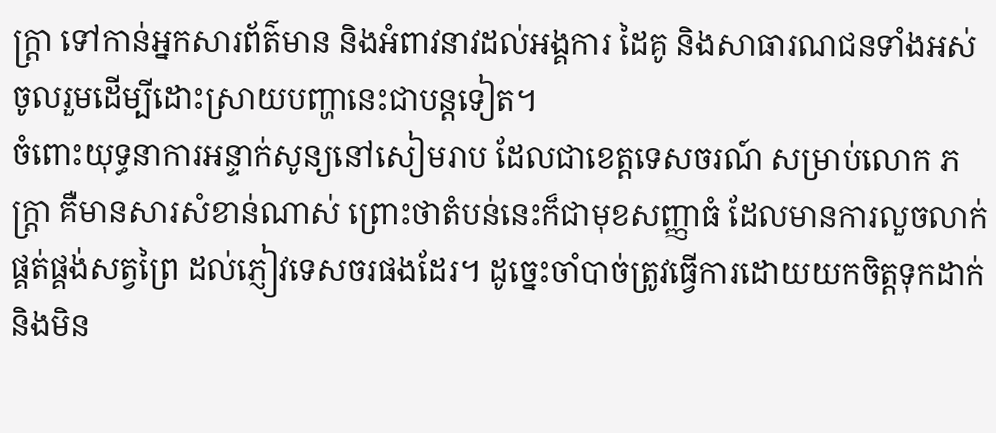ក្រ្តា ទៅកាន់អ្នកសារព័ត៌មាន និងអំពាវនាវដល់អង្គការ ដៃគូ និងសាធារណជនទាំងអស់ ចូលរួមដើម្បីដោះស្រាយបញ្ហានេះជាបន្តទៀត។
ចំពោះយុទ្ធនាការអន្ទាក់សូន្យនៅសៀមរាប ដែលជាខេត្តទេសចរណ៍ សម្រាប់លោក ភក្រ្តា គឺមានសារសំខាន់ណាស់ ព្រោះថាតំបន់នេះក៏ជាមុខសញ្ញាធំ ដែលមានការលួចលាក់ផ្គត់ផ្គង់សត្វព្រៃ ដល់ភ្ញៀវទេសចរផងដែរ។ ដូច្នេះចាំបាច់ត្រូវធ្វើការដោយយកចិត្តទុកដាក់ និងមិន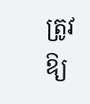ត្រូវឱ្យ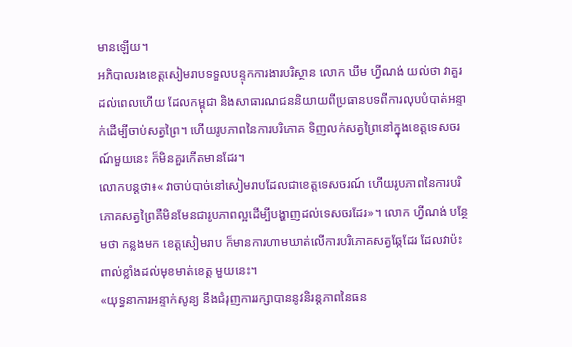មានឡើយ។
អភិបាលរងខេត្តសៀមរាបទទួលបន្ទុកការងារបរិស្ថាន លោក ឃឹម ហ្វីណង់ យល់ថា វាគួរដល់ពេលហើយ ដែលកម្ពុជា និងសាធារណជននិយាយពីប្រធានបទពីការលុបបំបាត់អន្ទាក់ដើម្បីចាប់សត្វព្រៃ។ ហើយរូបភាពនៃការបរិភោគ ទិញលក់សត្វព្រៃនៅក្នុងខេត្តទេសចរណ៍មួយនេះ ក៏មិនគួរកើតមានដែរ។
លោកបន្តថា៖« វាចាប់បាច់នៅសៀមរាបដែលជាខេត្តទេសចរណ៍ ហើយរូបភាពនៃការបរិភោគសត្វព្រៃគឺមិនមែនជារូបភាពល្អដើម្បីបង្ហាញដល់ទេសចរដែរ»។ លោក ហ្វីណង់ បន្ថែមថា កន្លងមក ខេត្តសៀមរាប ក៏មានការហាមឃាត់លើការបរិភោគសត្វឆ្កែដែរ ដែលវាប៉ះពាល់ខ្លាំងដល់មុខមាត់ខេត្ត មួយនេះ។
«យុទ្ធនាការអន្ទាក់សូន្យ នឹងជំរុញការរក្សាបាននូវនិរន្តភាពនៃធន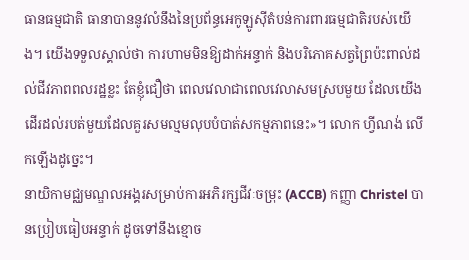ធានធម្មជាតិ ធានាបាននូវលំនឹងនៃប្រព័ន្ធអេកូឡូស៊ីតំបន់ការពារធម្មជាតិរបស់យើង។ យើងទទួលស្គាល់ថា ការហាមមិនឱ្យដាក់អន្ទាក់ និងបរិភោគសត្វព្រៃប៉ះពាល់ដល់ជីវភាពពលរដ្ឋខ្លះ តែខ្ញុំជឿថា ពេលវេលាជាពេលវេលាសមស្របមួយ ដែលយើងដើរដល់របត់មួយដែលគួរសមល្មមលុបបំបាត់សកម្មភាពនេះ»។ លោក ហ្វីណង់ លើកឡើងដូច្នេះ។
នាយិកាមជ្ឈមណ្ឌលអង្គរសម្រាប់ការអភិរក្សជីវៈចម្រុះ (ACCB) កញ្ញា Christel បានប្រៀបធៀបអន្ទាក់ ដូចទៅនឹងខ្មោច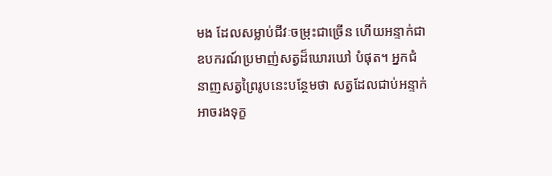មង ដែលសម្លាប់ជីវៈចម្រុះជាច្រើន ហើយអន្ទាក់ជាឧបករណ៍ប្រមាញ់សត្វដ៏ឃោរឃៅ បំផុត។ អ្នកជំនាញសត្វព្រៃរូបនេះបន្ថែមថា សត្វដែលជាប់អន្ទាក់អាចរងទុក្ខ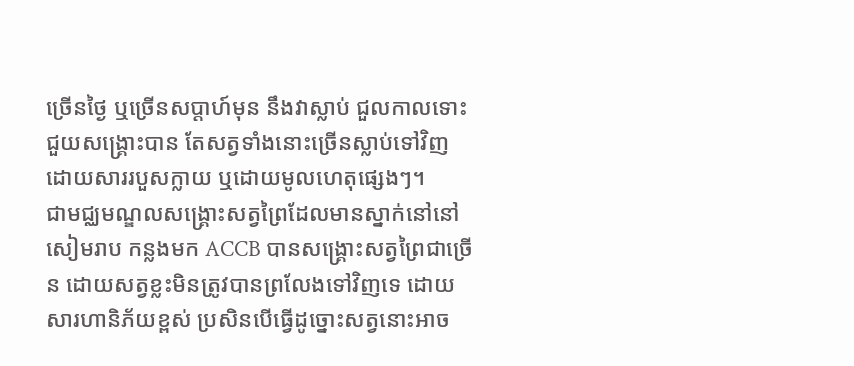ច្រើនថ្ងៃ ឬច្រើនសប្ដាហ៍មុន នឹងវាស្លាប់ ជួលកាលទោះជួយសង្រ្គោះបាន តែសត្វទាំងនោះច្រើនស្លាប់ទៅវិញដោយសាររបួសក្លាយ ឬដោយមូលហេតុផ្សេងៗ។
ជាមជ្ឈមណ្ឌលសង្រ្គោះសត្វព្រៃដែលមានស្នាក់នៅនៅសៀមរាប កន្លងមក ACCB បានសង្រ្គោះសត្វព្រៃជាច្រើន ដោយសត្វខ្លះមិនត្រូវបានព្រលែងទៅវិញទេ ដោយសារហានិភ័យខ្ពស់ ប្រសិនបើធ្វើដូច្នោះសត្វនោះអាច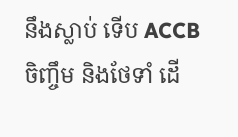នឹងស្លាប់ ទើប ACCB ចិញ្ចឹម និងថែទាំ ដើ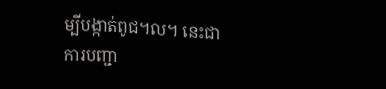ម្បីបង្កាត់ពូជ។ល។ នេះជាការបញ្ជា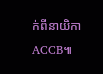ក់ពីនាយិកា ACCB៕